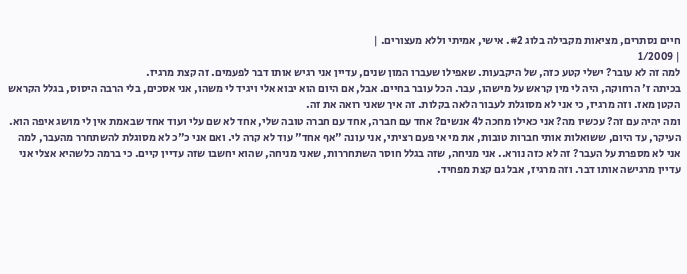חיים נסתרים, מציאות מקבילה בלוג #2. אישי, אמיתי וללא מעצורים. |
| 1/2009
למה זה לא עובר? ישלי קטע כזה, של היקבעות. שאפילו שעברו המון שנים, עדיין אני רגיש אותו דבר לפעמים. זה קצת מרגיז.
בכיתה ז' הרחוקה, היה לי מין קראש על מישהו, עבר. הכל עובר בחיים. אבל, אם היום הוא יבוא אלי ויגיד לי משהו, אני אסכים, בלי הרבה היסוס, בגלל הקראש הקטן מאז. וזה מרגיז, כי אני לא מסוגלת לעבור הלאה בקלות. זה איך שאני רואה את זה.
ומה יהיה עם זה? עכשיו מה? אני כאילו מחכה ל4 אנשים? אחד עם חברה, אחד עם חברה טובה שלי, אחד לא שם עלי ועוד אחד שבאמת אין לי מושג איפה הוא.
העיקר, עד היום, ששואלות אותי חברות טובות, את מי אי פעם רציתי, אני עונה "אף אחד" עוד לא קרה לי. ואם אני כ"כ לא מסוגלת להשתחרר מהעבר, למה אני לא מספרת על העבר? זה לא כזה נורא.. אני מניחה, שזה בגלל חוסר השתחררות, שאני מניחה, שהוא יחשבו שזה עדיין קיים. כי ברמה כלשהיא אצלי אני עדיין מרגישה אותו דבר. וזה מרגיז, אבל גם קצת מפחיד.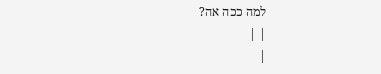למה ככה אה?
| |
|